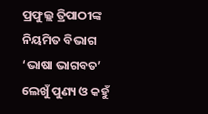ପ୍ରଫୁଲ୍ଲ ତ୍ରିପାଠୀଙ୍କ ନିୟମିତ ବିଭାଗ ‘ଭାଷା ଭାଗବତ’
ଲେଖୁଁ ପୁଣ୍ୟ ଓ କହୁଁ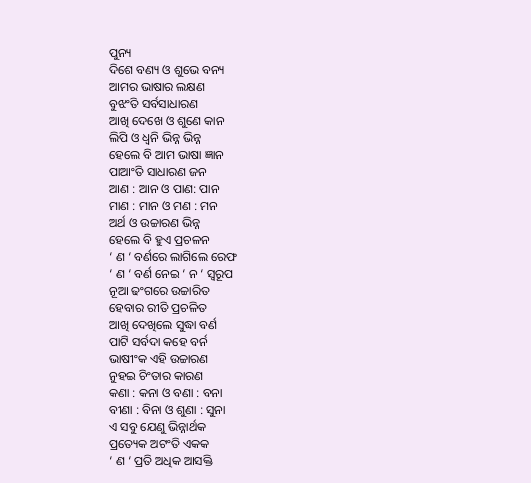ପୁନ୍ୟ
ଦିଶେ ବଣ୍ୟ ଓ ଶୁଭେ ବନ୍ୟ
ଆମର ଭାଷାର ଲକ୍ଷଣ
ବୁଝଂତି ସର୍ବସାଧାରଣ
ଆଖି ଦେଖେ ଓ ଶୁଣେ କାନ
ଲିପି ଓ ଧ୍ବନି ଭିନ୍ନ ଭିନ୍ନ
ହେଲେ ବି ଆମ ଭାଷା ଜ୍ଞାନ
ପାଆଂତି ସାଧାରଣ ଜନ
ଆଣ : ଆନ ଓ ପାଣ: ପାନ
ମାଣ : ମାନ ଓ ମଣ : ମନ
ଅର୍ଥ ଓ ଉଚ୍ଚାରଣ ଭିନ୍ନ
ହେଲେ ବି ହୁଏ ପ୍ରଚଳନ
‘ ଣ ‘ ବର୍ଣରେ ଲାଗିଲେ ରେଫ
‘ ଣ ‘ ବର୍ଣ ନେଇ ‘ ନ ‘ ସ୍ବରୂପ
ନୂଆ ଢଂଗରେ ଉଚ୍ଚାରିତ
ହେବାର ରୀତି ପ୍ରଚଳିତ
ଆଖି ଦେଖିଲେ ସୁଦ୍ଧା ବର୍ଣ
ପାଟି ସର୍ବଦା କହେ ବର୍ନ
ଭାଷୀଂକ ଏହି ଉଚ୍ଚାରଣ
ନୁହଇ ଚିଂତାର କାରଣ
କଣା : କନା ଓ ବଣା : ବନା
ବୀଣା : ବିନା ଓ ଶୁଣା : ସୁନା
ଏ ସବୁ ଯେଣୁ ଭିନ୍ନାର୍ଥକ
ପ୍ରତ୍ୟେକ ଅଟଂତି ଏକକ
‘ ଣ ‘ ପ୍ରତି ଅଧିକ ଆସକ୍ତି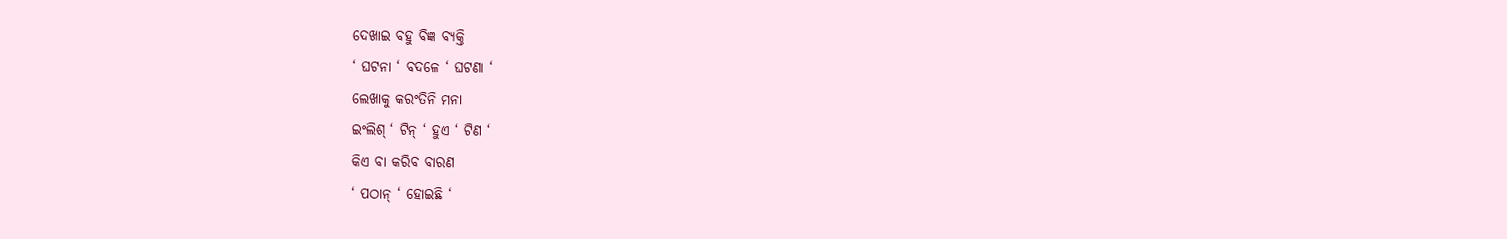ଦେଖାଇ ବହୁ ବିଜ୍ଞ ବ୍ୟକ୍ତି
‘ ଘଟନା ‘ ବଦଳେ ‘ ଘଟଣା ‘
ଲେଖାକୁ କରଂତିନି ମନା
ଇଂଲିଶ୍ ‘ ଟିନ୍ ‘ ହୁଏ ‘ ଟିଣ ‘
କିଏ ବା କରିବ ବାରଣ
‘ ପଠାନ୍ ‘ ହୋଇଛି ‘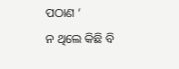ପଠାଣ ‘
ନ ଥିଲେ କିଛି ବି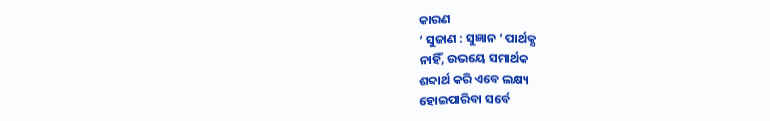କାରଣ
‘ ସୁଜାଣ : ସୁଜ୍ଞାନ ‘ ପାର୍ଥକ୍ଯ
ନାହିଁ, ଉଭୟେ ସମାର୍ଥକ
ଶବ୍ଦାର୍ଥ କରି ଏବେ ଲକ୍ଷ୍ୟ
ହୋଇପାରିବା ସର୍ବେ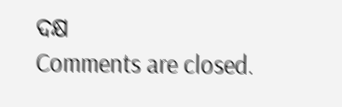ଦକ୍ଷ
Comments are closed.